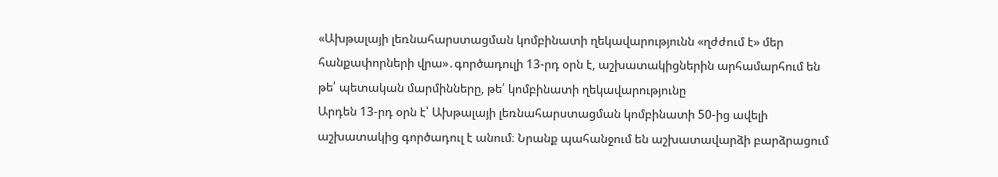«Ախթալայի լեռնահարստացման կոմբինատի ղեկավարությունն «ղժժում է» մեր հանքափորների վրա»․գործադուլի 13-րդ օրն է, աշխատակիցներին արհամարհում են թե՛ պետական մարմինները, թե՛ կոմբինատի ղեկավարությունը
Արդեն 13-րդ օրն է՝ Ախթալայի լեռնահարստացման կոմբինատի 50-ից ավելի աշխատակից գործադուլ է անում։ Նրանք պահանջում են աշխատավարձի բարձրացում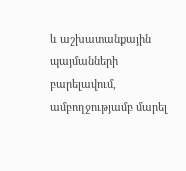և աշխատանքային պայմանների բարելավում, ամբողջությամբ մարել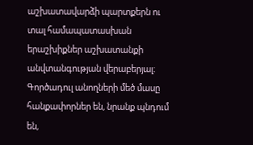աշխատավարձի պարտքերն ու տալ համապատասխան երաշխիքներ աշխատանքի անվտանգության վերաբերյալ։
Գործադուլ անողների մեծ մասը հանքափորներ են, նրանք պնդում են,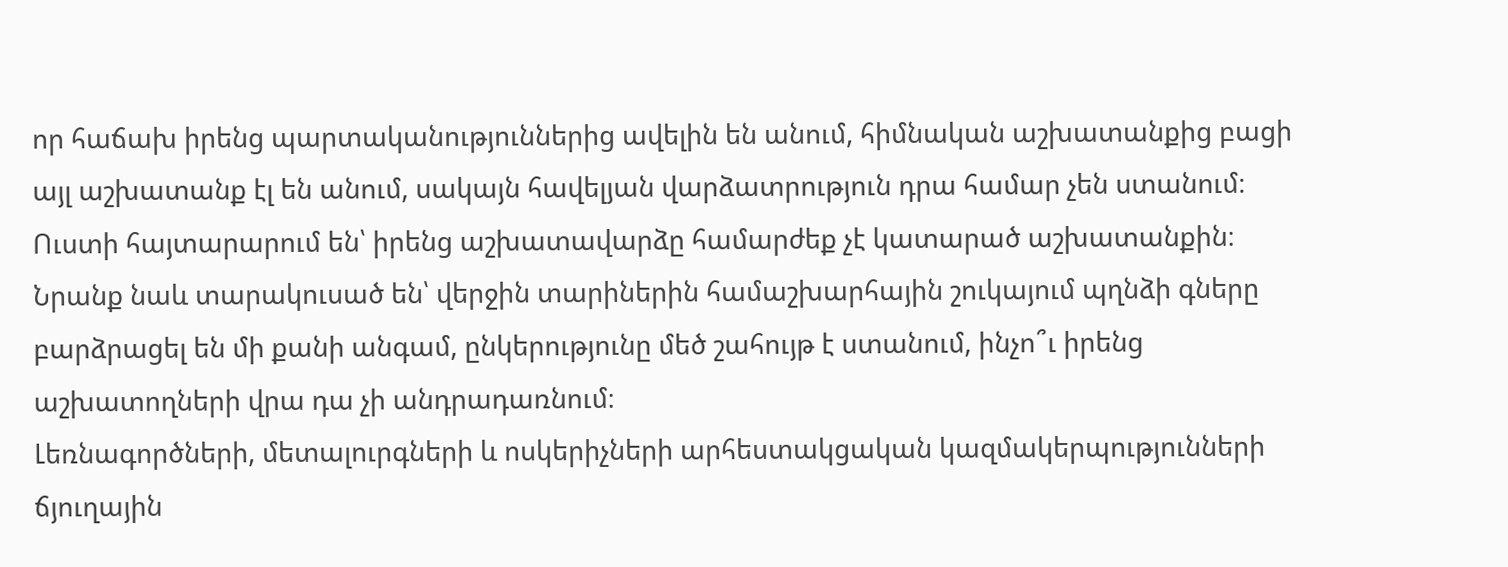որ հաճախ իրենց պարտականություններից ավելին են անում, հիմնական աշխատանքից բացի այլ աշխատանք էլ են անում, սակայն հավելյան վարձատրություն դրա համար չեն ստանում։ Ուստի հայտարարում են՝ իրենց աշխատավարձը համարժեք չէ կատարած աշխատանքին։
Նրանք նաև տարակուսած են՝ վերջին տարիներին համաշխարհային շուկայում պղնձի գները բարձրացել են մի քանի անգամ, ընկերությունը մեծ շահույթ է ստանում, ինչո՞ւ իրենց աշխատողների վրա դա չի անդրադառնում։
Լեռնագործների, մետալուրգների և ոսկերիչների արհեստակցական կազմակերպությունների ճյուղային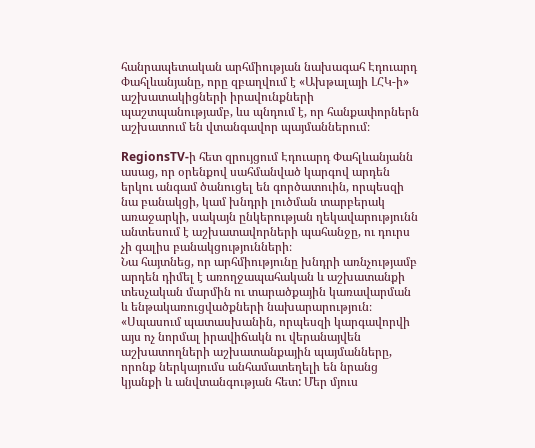հանրապետական արհմիության նախագահ Էդուարդ Փահլևանյանը, որը զբաղվում է «Ախթալայի ԼՀԿ-ի» աշխատակիցների իրավունքների պաշտպանությամբ, ևս պնդում է, որ հանքափորներն աշխատում են վտանգավոր պայմաններում։

RegionsTV-ի հետ զրույցում Էդուարդ Փահլևանյանն ասաց, որ օրենքով սահմանված կարգով արդեն երկու անգամ ծանուցել են գործատուին, որպեսզի նա բանակցի, կամ խնդրի լուծման տարբերակ առաջարկի, սակայն ընկերության ղեկավարությունն անտեսում է աշխատավորների պահանջը, ու դուրս չի գալիս բանակցությունների։
Նա հայտնեց, որ արհմիությունը խնդրի առնչությամբ արդեն դիմել է առողջապահական և աշխատանքի տեսչական մարմին ու տարածքային կառավարման և ենթակառուցվածքների նախարարություն։
«Սպասում պատասխանին, որպեսզի կարգավորվի այս ոչ նորմալ իրավիճակն ու վերանայվեն աշխատողների աշխատանքային պայմանները, որոնք ներկայումս անհամատեղելի են նրանց կյանքի և անվտանգության հետ: Մեր մյուս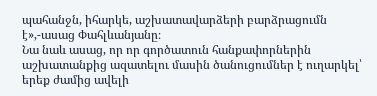պահանջն, իհարկե, աշխատավարձերի բարձրացումն է»,-ասաց Փահլևանյանը։
Նա նաև ասաց, որ որ գործատուն հանքափորներին աշխատանքից ազատելու մասին ծանուցումներ է ուղարկել՝ երեք ժամից ավելի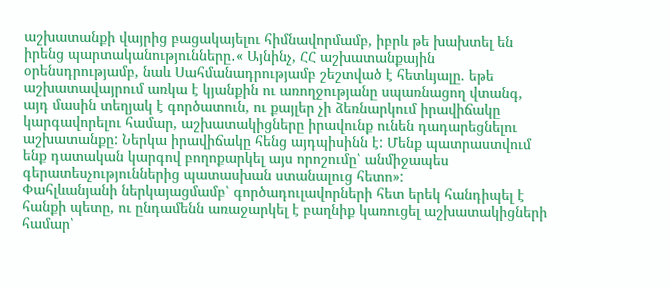աշխատանքի վայրից բացակայելու հիմնավորմամբ, իբրև թե խախտել են իրենց պարտականությունները․« Այնինչ, ՀՀ աշխատանքային օրենսդրությամբ, նաև Սահմանադրությամբ շեշտված է հետևյալը. եթե աշխատավայրում առկա է կյանքին ու առողջությանը սպառնացող վտանգ, այդ մասին տեղյակ է գործատուն, ու քայլեր չի ձեռնարկում իրավիճակը կարգավորելու համար, աշխատակիցները իրավունք ունեն դադարեցնելու աշխատանքը: Ներկա իրավիճակը հենց այդպիսինն է: Մենք պատրաստվում ենք դատական կարգով բողոքարկել այս որոշումը՝ անմիջապես գերատեսչություններից պատասխան ստանալուց հետո»:
Փահլևանյանի ներկայացմամբ՝ գործադուլավորների հետ երեկ հանդիպել է հանքի պետը, ու ընդամենն առաջարկել է բաղնիք կառուցել աշխատակիցների համար՝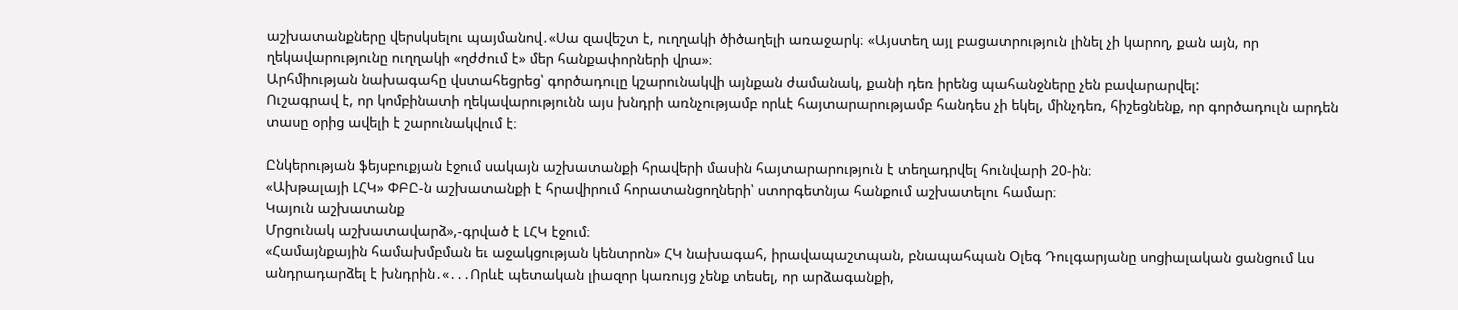աշխատանքները վերսկսելու պայմանով․«Սա զավեշտ է, ուղղակի ծիծաղելի առաջարկ։ «Այստեղ այլ բացատրություն լինել չի կարող, քան այն, որ ղեկավարությունը ուղղակի «ղժժում է» մեր հանքափորների վրա»։
Արհմիության նախագահը վստահեցրեց՝ գործադուլը կշարունակվի այնքան ժամանակ, քանի դեռ իրենց պահանջները չեն բավարարվել:
Ուշագրավ է, որ կոմբինատի ղեկավարությունն այս խնդրի առնչությամբ որևէ հայտարարությամբ հանդես չի եկել, մինչդեռ, հիշեցնենք, որ գործադուլն արդեն տասը օրից ավելի է շարունակվում է։

Ընկերության ֆեյսբուքյան էջում սակայն աշխատանքի հրավերի մասին հայտարարություն է տեղադրվել հունվարի 20-ին։
«Ախթալայի ԼՀԿ» ՓԲԸ-ն աշխատանքի է հրավիրում հորատանցողների՝ ստորգետնյա հանքում աշխատելու համար։
Կայուն աշխատանք
Մրցունակ աշխատավարձ»,-գրված է ԼՀԿ էջում։
«Համայնքային համախմբման եւ աջակցության կենտրոն» ՀԿ նախագահ, իրավապաշտպան, բնապահպան Օլեգ Դուլգարյանը սոցիալական ցանցում ևս անդրադարձել է խնդրին․«․․․Որևէ պետական լիազոր կառույց չենք տեսել, որ արձագանքի,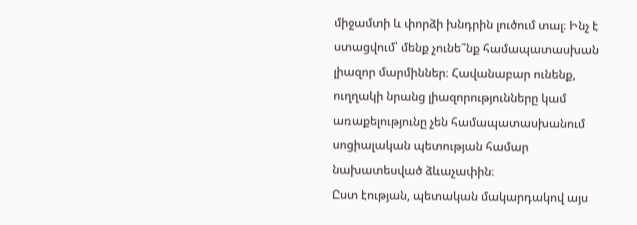միջամտի և փորձի խնդրին լուծում տալ։ Ինչ է ստացվում՝ մենք չունե՞նք համապատասխան լիազոր մարմիններ։ Հավանաբար ունենք, ուղղակի նրանց լիազորությունները կամ առաքելությունը չեն համապատասխանում սոցիալական պետության համար նախատեսված ձևաչափին։
Ըստ էության, պետական մակարդակով այս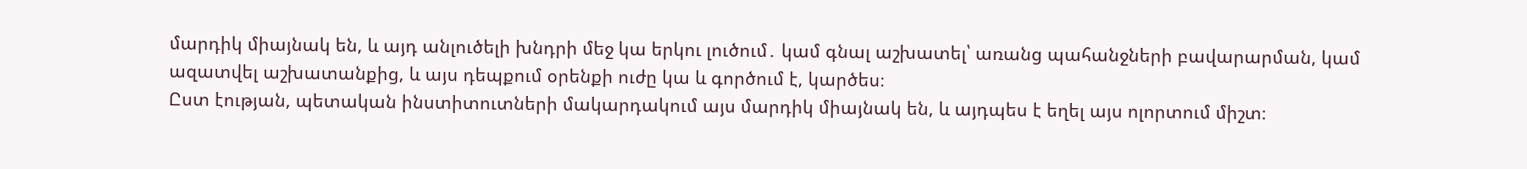մարդիկ միայնակ են, և այդ անլուծելի խնդրի մեջ կա երկու լուծում․ կամ գնալ աշխատել՝ առանց պահանջների բավարարման, կամ ազատվել աշխատանքից, և այս դեպքում օրենքի ուժը կա և գործում է, կարծես։
Ըստ էության, պետական ինստիտուտների մակարդակում այս մարդիկ միայնակ են, և այդպես է եղել այս ոլորտում միշտ։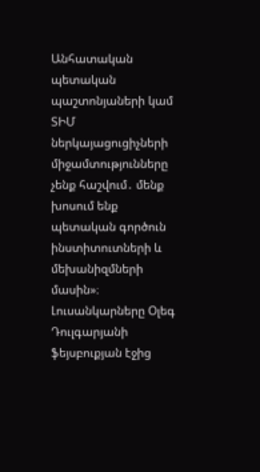Անհատական պետական պաշտոնյաների կամ ՏԻՄ ներկայացուցիչների միջամտությունները չենք հաշվում․ մենք խոսում ենք պետական գործուն ինստիտուտների և մեխանիզմների մասին»։
Լուսանկարները Օլեգ Դուլգարյանի ֆեյսբուքյան էջից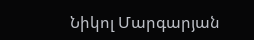Նիկոլ Մարգարյան